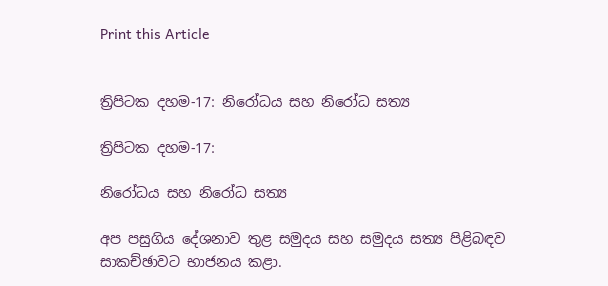Print this Article


ත්‍රිපිටක දහම-17: නිරෝධය සහ නිරෝධ සත්‍ය

ත්‍රිපිටක දහම-17:

නිරෝධය සහ නිරෝධ සත්‍ය

අප පසුගිය දේශනාව තුළ සමුදය සහ සමුදය සත්‍ය පිළිබඳව සාකච්ඡාවට භාජනය කළා.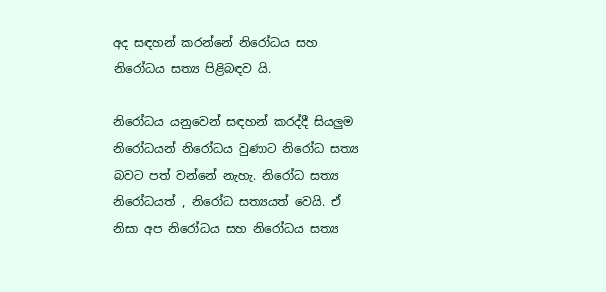අද සඳහන් කරන්නේ නිරෝධය සහ නිරෝධය සත්‍ය පිළිබඳව යි.

නිරෝධය යනුවෙන් සඳහන් කරද්දී සියලුම නිරෝධයන් නිරෝධය වුණාට නිරෝධ සත්‍ය බවට පත් වන්නේ නැහැ. නිරෝධ සත්‍ය නිරෝධයත් , නිරෝධ සත්‍යයත් වෙයි. ඒ නිසා අප නිරෝධය සහ නිරෝධය සත්‍ය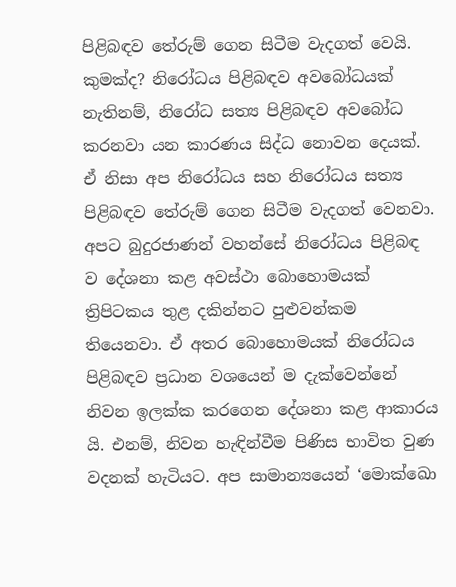පිළිබඳව තේරුම් ගෙන සිටීම වැදගත් වෙයි. කුමක්ද? නිරෝධය පිළිබඳව අවබෝධයක් නැතිනම්, නිරෝධ සත්‍ය පිළිබඳව අවබෝධ කරනවා යන කාරණය සිද්ධ නොවන දෙයක්. ඒ නිසා අප නිරෝධය සහ නිරෝධය සත්‍ය පිළිබඳව තේරුම් ගෙන සිටීම වැදගත් වෙනවා. අපට බුදුරජාණන් වහන්සේ නිරෝධය පිළිබඳ ව දේශනා කළ අවස්ථා බොහොමයක් ත්‍රිපිටකය තුළ දකින්නට පුළුවන්කම තියෙනවා. ඒ අතර බොහොමයක් නිරෝධය පිළිබඳව ප්‍රධාන වශයෙන් ම දැක්වෙන්නේ නිවන ඉලක්ක කරගෙන දේශනා කළ ආකාරය යි. එනම්, නිවන හැඳින්වීම පිණිස භාවිත වුණ වදනක් හැටියට. අප සාමාන්‍යයෙන් ‘මොක්ඛො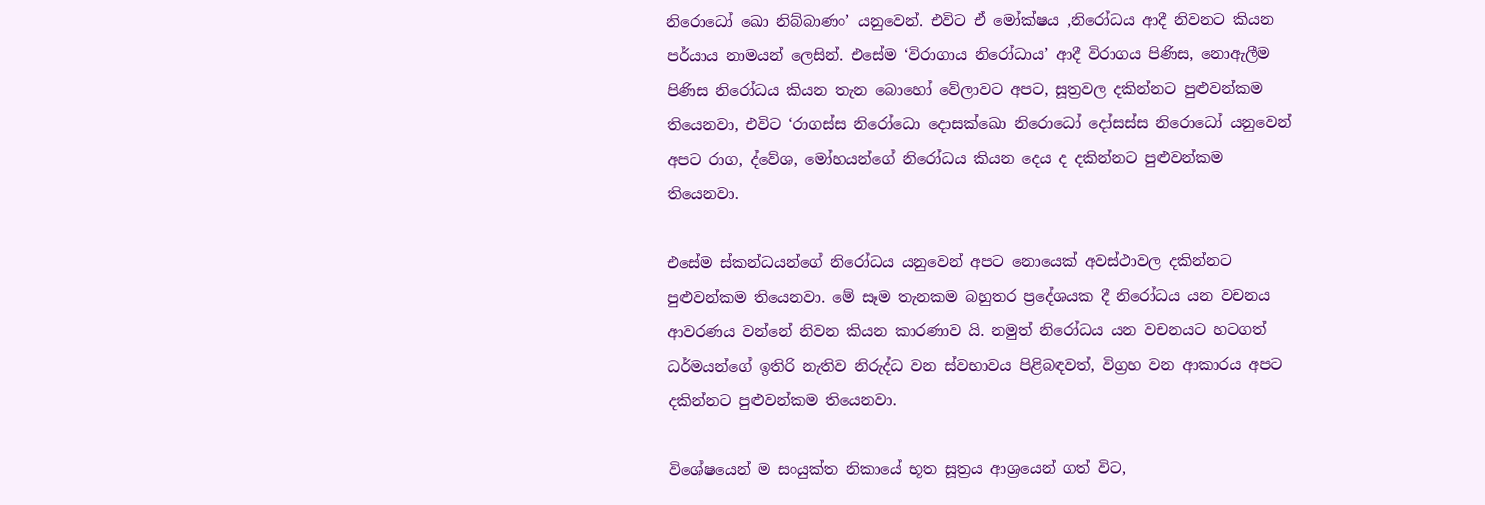නිරොධෝ ඛො නිබ්බාණං’ යනුවෙන්. එවිට ඒ මෝක්ෂය ,නිරෝධය ආදී නිවනට කියන පර්යාය නාමයන් ලෙසින්. එසේම ‘විරාගාය නිරෝධාය’ ආදී විරාගය පිණිස, නොඇලීම පිණිස නිරෝධය කියන තැන බොහෝ වේලාවට අපට, සූත්‍රවල දකින්නට පුළුවන්කම තියෙනවා, එවිට ‘රාගස්ස නිරෝධො දොසක්ඛො නිරොධෝ දෝසස්ස නිරොධෝ යනුවෙන් අපට රාග, ද්වේශ, මෝහයන්ගේ නිරෝධය කියන දෙය ද දකින්නට පුළුවන්කම තියෙනවා.

එසේම ස්කන්ධයන්ගේ නිරෝධය යනුවෙන් අපට නොයෙක් අවස්ථාවල දකින්නට පුළුවන්කම තියෙනවා. මේ සෑම තැනකම බහුතර ප්‍රදේශයක දී නිරෝධය යන වචනය ආවරණය වන්නේ නිවන කියන කාරණාව යි. නමුත් නිරෝධය යන වචනයට හටගත් ධර්මයන්ගේ ඉතිරි නැතිව නිරුද්ධ වන ස්වභාවය පිළිබඳවත්, විග්‍රහ වන ආකාරය අපට දකින්නට පුළුවන්කම තියෙනවා.

විශේෂයෙන් ම සංයුක්ත නිකායේ භූත සූත්‍රය ආශ්‍රයෙන් ගත් විට,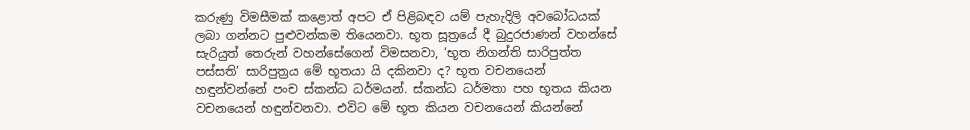කරුණු විමසීමක් කළොත් අපට ඒ පිළිබඳව යම් පැහැදිලි අවබෝධයක් ලබා ගන්නට පුළුවන්කම තියෙනවා. භූත සූත්‍රයේ දී බුදුරජාණන් වහන්සේ සැරියුත් තෙරුන් වහන්සේගෙන් විමසනවා, ‘භූත නිගන්ති සාරිපුත්ත පස්සති’ සාරිපුත්‍රය මේ භූතයා යි දකිනවා ද? භූත වචනයෙන් හඳුන්වන්නේ පංච ස්කන්ධ ධර්මයන්. ස්කන්ධ ධර්මතා පහ භූතය කියන වචනයෙන් හඳුන්වනවා. එවිට මේ භූත කියන වචනයෙන් කියන්නේ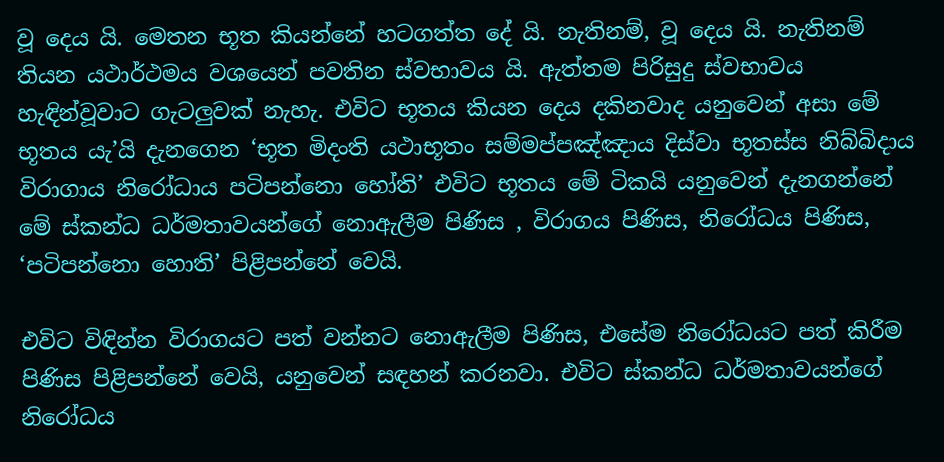වූ දෙය යි. මෙතන භූත කියන්නේ හටගත්ත දේ යි. නැතිනම්, වූ දෙය යි. නැතිනම් තියන යථාර්ථමය වශයෙන් පවතින ස්වභාවය යි. ඇත්තම පිරිසුදු ස්වභාවය හැඳින්වූවාට ගැටලුවක් නැහැ. එවිට භූතය කියන දෙය දකිනවාද යනුවෙන් අසා මේ භූතය යැ’යි දැනගෙන ‘භූත මිදංති යථාභූතං සම්මප්පඤ්ඤාය දිස්වා භූතස්ස නිබ්බිදාය විරාගාය නිරෝධාය පටිපන්නො හෝති’ එවිට භූතය මේ ටිකයි යනුවෙන් දැනගන්නේ මේ ස්කන්ධ ධර්මතාවයන්ගේ නොඇලීම පිණිස , විරාගය පිණිස, නිරෝධය පිණිස, ‘පටිපන්නො හොති’ පිළිපන්නේ වෙයි.

එවිට විඳින්න විරාගයට පත් වන්නට නොඇලීම පිණිස, එසේම නිරෝධයට පත් කිරීම පිණිස පිළිපන්නේ වෙයි, යනුවෙන් සඳහන් කරනවා. එවිට ස්කන්ධ ධර්මතාවයන්ගේ නිරෝධය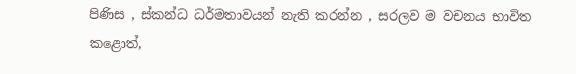පිණිස , ස්කන්ධ ධර්මතාවයන් නැති කරන්න , සරලව ම වචනය භාවිත කළොත්,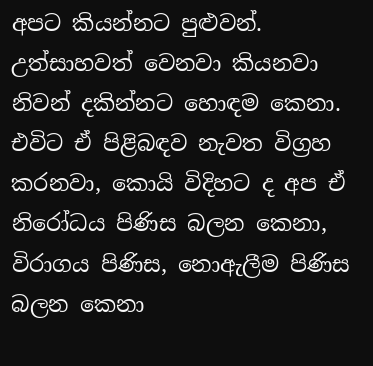අපට කියන්නට පුළුවන්. උත්සාහවත් වෙනවා කියනවා නිවන් දකින්නට හොඳම කෙනා. එවිට ඒ පිළිබඳව නැවත විග්‍රහ කරනවා, කොයි විදිහට ද අප ඒ නිරෝධය පිණිස බලන කෙනා, විරාගය පිණිස, නොඇලීම පිණිස බලන කෙනා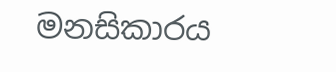මනසිකාරය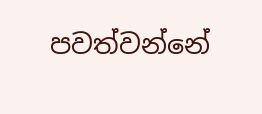පවත්වන්නේ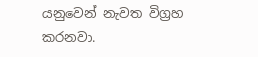යනුවෙන් නැවත විග්‍රහ කරනවා.